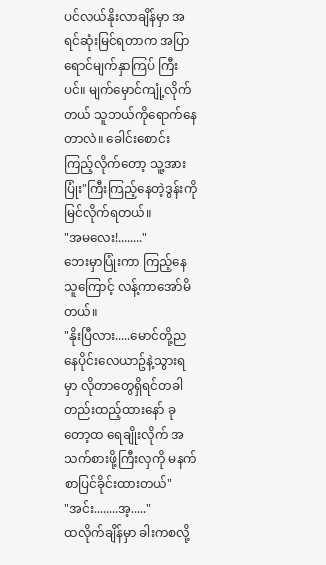ပင်လယ်နိုးလာချိန်မှာ အရင်ဆုံးမြင်ရတာက အပြာရောင်မျက်နှာကြပ် ကြီးပင်။ မျက်မှောင်ကျုံ့လိုက်တယ် သူဘယ်ကိုရောက်နေတာလဲ။ ခေါင်းစောင်းကြည့်လိုက်တော့ သူ့အားပြုံး"ကြီးကြည့်နေတဲ့ဒွန်းကိုမြင်လိုက်ရတယ်။
"အမလေး!........"
ဘေးမှာပြုံးကာ ကြည့်နေသူကြောင့် လန့်ကာအော်မိတယ်။
"နိုးပြီလား.....မောင်တို့ညနေပိုင်းလေယာဥ်နဲ့သွားရမှာ လိုတာတွေရှိရင်တခါတည်းထည့်ထားနော် ခုတော့ထ ရေချိုးလိုက် အသက်စားဖို့ကြီးလှကို မနက်စာပြင်ခိုင်းထားတယ်"
"အင်း........အ့....."
ထလိုက်ချိန်မှာ ခါးကစလို့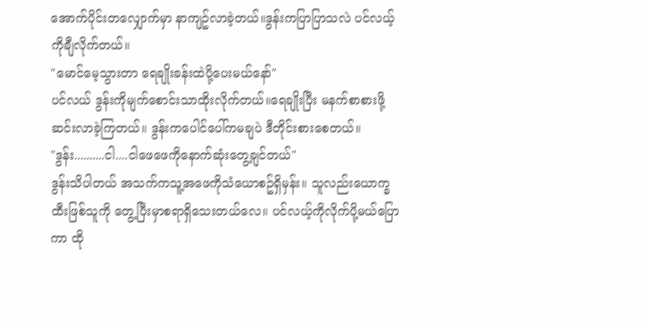အောက်ပိုင်းတလျှောက်မှာ နာကျဥ်လာခဲ့တယ်။ဒွန်းကပြာပြာသလဲ ပင်လယ့်ကိုချီလိုက်တယ်။
"မောင်မေ့သွားတာ ရေချိုးခန်းထဲပို့ပေးမယ်နော်"
ပင်လယ် ဒွန်းကိုမျက်စောင်းသာထိုးလိုက်တယ်။ရေချိုးပြီး မနက်စာစားဖို့ဆင်းလာခဲ့ကြတယ်။ ဒွန်းကပေါင်ပေါ်ကမချပဲ ဒီတိုင်းစားစေတယ်။
"ဒွန်း..........ငါ....ငါဖေဖေကိုနောက်ဆုံးတွေ့ချင်တယ်"
ဒွန်းသိပါတယ် အသက်ကသူ့အဖေကိုသံယောစဥ်ရှိမှန်း။ သူလည်းယောက္ခထီးဖြစ်သူကို တွေ့ပြီးမှာစရာရှိသေးတယ်လေ။ ပင်လယ့်ကိုလိုက်ပို့မယ်ပြောကာ ထို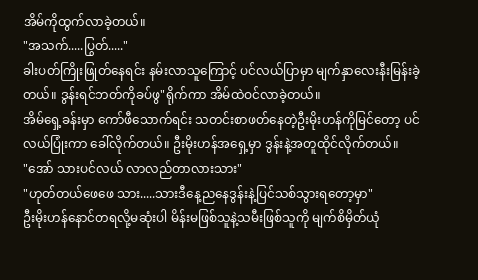အိမ်ကိုထွက်လာခဲ့တယ်။
"အသက်.....ပြွတ်....."
ခါးပတ်ကြိုးဖြုတ်နေရင်း နမ်းလာသူကြောင့် ပင်လယ်ပြာမှာ မျက်နှာလေးနီးမြန်းခဲ့တယ်။ ဒွန်းရင်ဘတ်ကိုခပ်ဖွ"ရိုက်ကာ အိမ်ထဲဝင်လာခဲ့တယ်။
အိမ်ရှေ့ခန်းမှာ ကော်ဖီသောက်ရင်း သတင်းစာဖတ်နေတဲ့ဦးမိုးဟန်ကိုမြင်တော့ ပင်လယ်ပြုံးကာ ခေါ်လိုက်တယ်။ ဦးမိုးဟန်အရှေ့မှာ ဒွန်းနဲ့အတူထိုင်လိုက်တယ်။
"အော် သားပင်လယ် လာလည်တာလားသား"
"ဟုတ်တယ်ဖေဖေ သား.....သားဒီနေ့ညနေဒွန်းနဲ့ပြင်သစ်သွားရတော့မှာ"
ဦးမိုးဟန်နောင်တရလို့မဆုံးပါ မိန်းမဖြစ်သူနဲ့သမီးဖြစ်သူကို မျက်စိမှိတ်ယုံ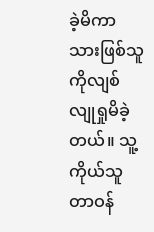ခဲ့မိကာ သားဖြစ်သူကိုလျစ်လျုရှုမိခဲ့တယ်။ သူ့ကိုယ်သူ တာဝန်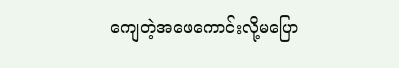ကျေတဲ့အဖေကောင်းလို့မပြော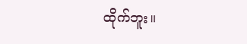ထိုက်ဘူး။